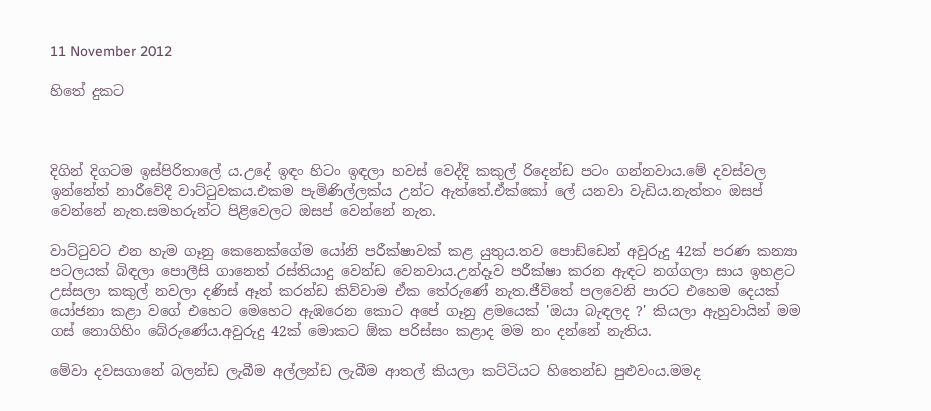11 November 2012

හිතේ දුකට



දිගින් දිගටම ඉස්පිරිතාලේ ය.උදේ ඉඳං හිටං ඉඳලා හවස් වෙද්දි කකුල් රිදෙන්ඩ පටං ගන්නවාය.මේ දවස්වල ඉන්නේත් නාරීවේදී වාට්ටුවකය.එකම පැමිණිල්ලක්ය උන්ට ඇත්තේ.ඒක්කෝ ලේ යනවා වැඩිය.නැත්තං ඔසප් වෙන්නේ නැත.සමහරුන්ට පිළිවෙලට ඔසප් වෙන්නේ නැත.

වාට්ටුවට එන හැම ගෑනු කෙනෙක්ගේම යෝනි පරීක්ෂාවක් කළ යුතුය.තව පොඩ්ඩෙන් අවුරුදු 42ක් පරණ කන්‍යා පටලයක් බිඳලා පොලීසි ගානෙත් රස්තියාදු වෙන්ඩ වෙනවාය.උන්දෑව පරීක්ෂා කරන ඇඳට නග්ගලා සාය ඉහළට උස්සලා කකුල් නවලා දණිස් ඈත් කරන්ඩ කිව්වාම ඒක තේරුණේ නැත.ජීවිතේ පලවෙනි පාරට එහෙම දෙයක් යෝජනා කළා වගේ එහෙට මෙහෙට ඇඹරෙන කොට අපේ ගෑනු ළමයෙක් 'ඔයා බැඳලද ?' කියලා ඇහුවායින් මම ගස් නොගිහිං බේරුණේය.අවුරුදු 42ක් මොකට ඕක පරිස්සං කළාද මම නං දන්නේ නැතිය.

මේවා දවසගානේ බලන්ඩ ලැබීම අල්ලන්ඩ ලැබීම ආතල් කියලා කට්ටියට හිතෙන්ඩ පුළුවංය.මමද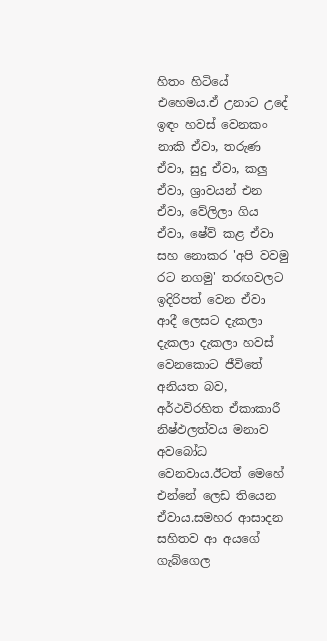හිතං හිටියේ එහෙමය.ඒ උනාට උදේ ඉඳං හවස් වෙනකං නාකි ඒවා, තරුණ ඒවා, සුදු ඒවා, කලු ඒවා, ශ්‍රාවයන් එන ඒවා, වේලිලා ගිය ඒවා, ෂේව් කළ ඒවා සහ නොකර 'අපි වවමු රට නගමු' තරඟවලට ඉදිරිපත් වෙන ඒවා ආදී ලෙසට දැකලා දැකලා දැකලා හවස් වෙනකොට ජීවිතේ අනියත බව, අර්ථවිරහිත ඒකාකාරී නිෂ්ඵලත්වය මනාව අවබෝධ වෙනවාය.ඊටත් මෙහේ එන්නේ ලෙඩ තියෙන ඒවාය.සමහර ආසාදන සහිතව ආ අයගේ ගැබ්ගෙල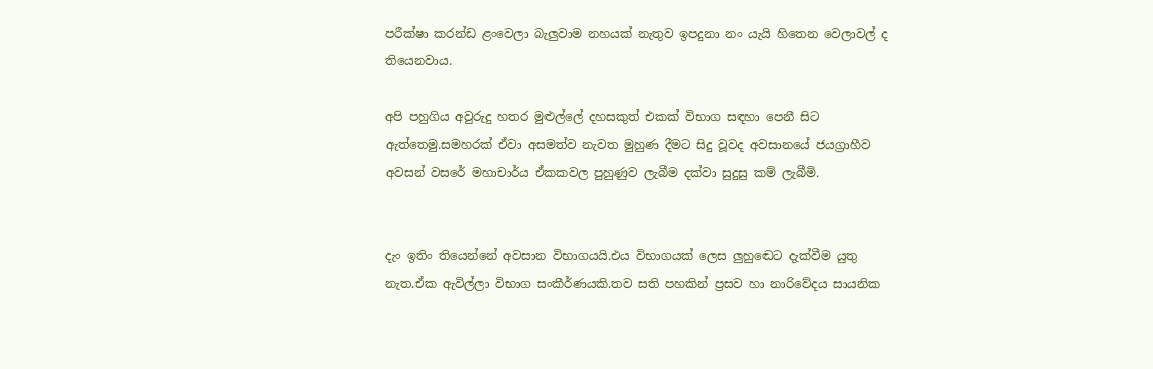පරීක්ෂා කරන්ඩ ළංවෙලා බැලුවාම නහයක් නැතුව ඉපදුනා නං යැයි හිතෙන වෙලාවල් ද තියෙනවාය.

අපි පහුගිය අවුරුදු හතර මුළුල්ලේ දහසකුත් එකක් විභාග සඳහා පෙනී සිට ඇත්තෙමු.සමහරක් ඒවා අසමත්ව නැවත මුහුණ දීමට සිදු වූවද අවසානයේ ජයග්‍රාහීව අවසන් වසරේ මහාචාර්ය ඒකකවල පුහුණුව ලැබීම දක්වා සුදුසු කම් ලැබීමි.


දැං ඉතිං තියෙන්නේ අවසාන විභාගයයි.එය විභාගයක් ලෙස ලුහුඬෙට දැක්වීම යුතු නැත.ඒක ඇවිල්ලා විභාග සංකීර්ණයකි.තව සති පහකින් ප්‍රසව හා නාරිවේදය සායනික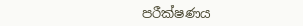පරීක්ෂණය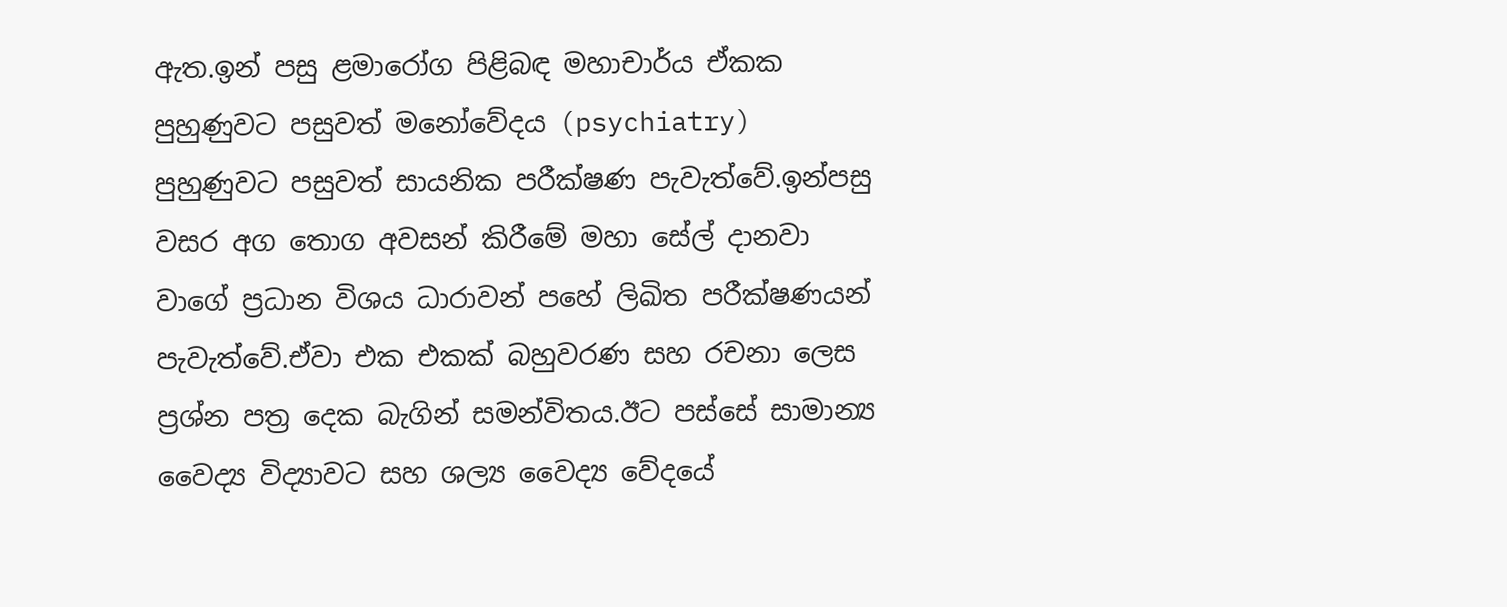ඇත.ඉන් පසු ළමාරෝග පිළිබඳ මහාචාර්ය ඒකක පුහුණුවට පසුවත් මනෝවේදය (psychiatry) පුහුණුවට පසුවත් සායනික පරීක්ෂණ පැවැත්වේ.ඉන්පසු වසර අග තොග අවසන් කිරීමේ මහා සේල් දානවා වාගේ ප්‍රධාන විශය ධාරාවන් පහේ ලිඛිත පරීක්ෂණයන් පැවැත්වේ.ඒවා එක එකක් බහුවරණ සහ රචනා ලෙස ප්‍රශ්න පත්‍ර දෙක බැගින් සමන්විතය.ඊට පස්සේ සාමාන්‍ය වෛද්‍ය විද්‍යාවට සහ ශල්‍ය වෛද්‍ය වේදයේ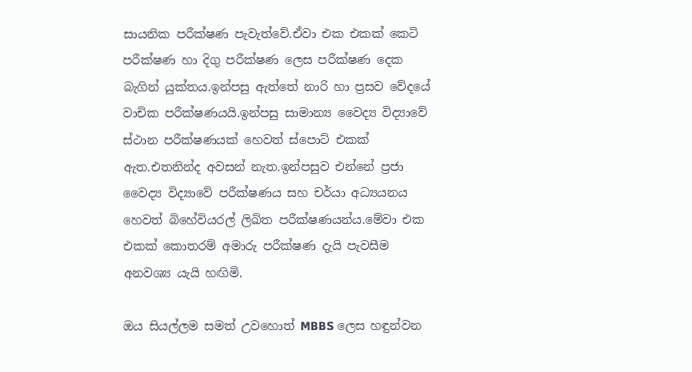සායනික පරීක්ෂණ පැවැත්වේ.ඒවා එක එකක් කෙටි පරීක්ෂණ හා දිගු පරීක්ෂණ ලෙස පරීක්ෂණ දෙක බැගින් යුක්තය.ඉන්පසු ඇත්තේ නාරි හා ප්‍රසව වේදයේ වාචික පරීක්ෂණයයි.ඉන්පසු සාමාන්‍ය වෛද්‍ය විද්‍යාවේ ස්ථාන පරීක්ෂණයක් හෙවත් ස්පොට් එකක් ඇත.එතනින්ද අවසන් නැත.ඉන්පසුව එන්නේ ප්‍රජා වෛද්‍ය විද්‍යාවේ පරීක්ෂණය සහ චර්යා අධ්‍යයනය හෙවත් බිහේවියරල් ලිඛිත පරීක්ෂණයන්ය.මේවා එක එකක් කොතරම් අමාරු පරීක්ෂණ දැයි පැවසීම අනවශ්‍ය යැයි හඟිමි.

ඔය සියල්ලම සමත් උවහොත් MBBS ලෙස හඳුන්වන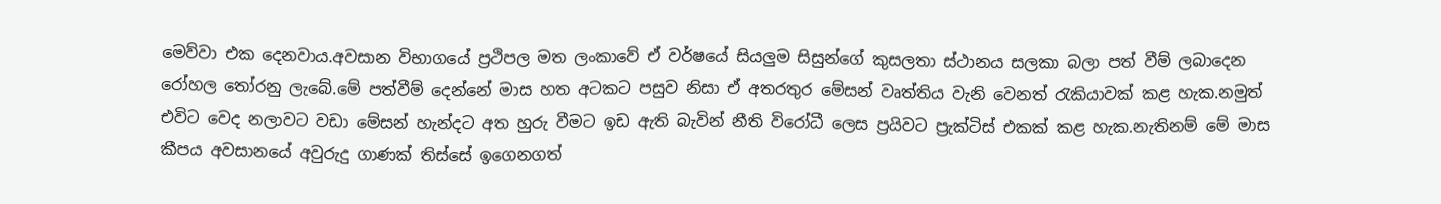මෙව්වා එක දෙනවාය.අවසාන විභාගයේ ප්‍රථිපල මත ලංකාවේ ඒ වර්ෂයේ සියලුම සිසුන්ගේ කුසලතා ස්ථානය සලකා බලා පත් වීම් ලබාදෙන රෝහල තෝරනු ලැබේ.මේ පත්වීම් දෙන්නේ මාස හත අටකට පසුව නිසා ඒ අතරතුර මේසන් වෘත්තිය වැනි වෙනත් රැකියාවක් කළ හැක.නමුත් එවිට වෙද නලාවට වඩා මේසන් හැන්දට අත හුරු වීමට ඉඩ ඇති බැවින් නීති විරෝධී ලෙස ප්‍රයිවට ප්‍රැක්ටිස් එකක් කළ හැක.නැතිනම් මේ මාස කීපය අවසානයේ අවුරුදු ගාණක් තිස්සේ ඉගෙනගත්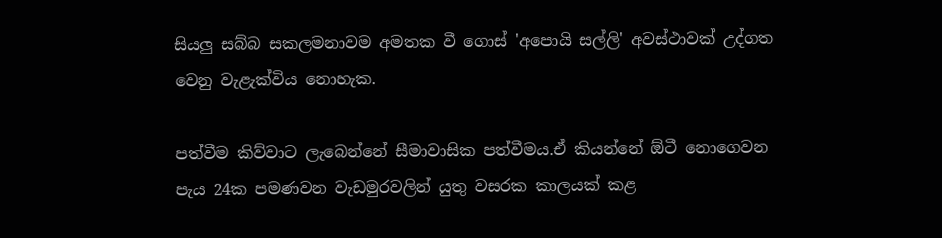සියලු සබ්බ සකලමනාවම අමතක වී ගොස් 'අපොයි සල්ලි' අවස්ථාවක් උද්ගත වෙනු වැළැක්විය නොහැක.

පත්වීම කිව්වාට ලැබෙන්නේ සීමාවාසික පත්වීමය.ඒ කියන්නේ ඕටී නොගෙවන පැය 24ක පමණවන වැඩමුරවලින් යුතු වසරක කාලයක් කළ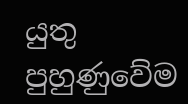යුතු පුහුණුවේම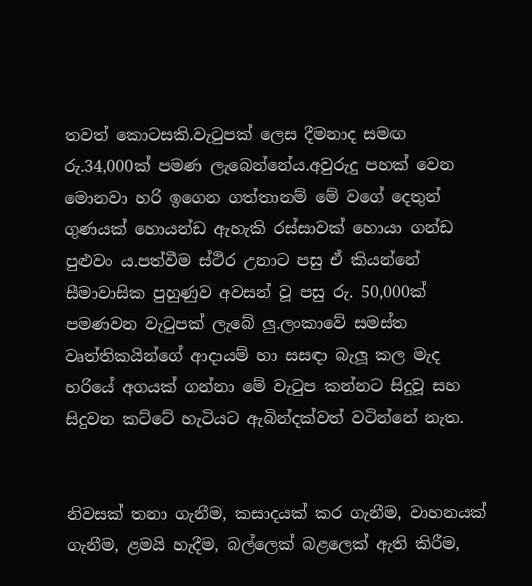තවත් කොටසකි.වැටුපක් ලෙස දීමනාද සමඟ රු.34,000ක් පමණ ලැබෙන්නේය.අවුරුදු පහක් වෙන මොනවා හරි ඉගෙන ගත්තානම් මේ වගේ දෙතුන් ගුණයක් හොයන්ඩ ඇහැකි රස්සාවක් හොයා ගන්ඩ පුළුවං ය.පත්වීම ස්ථිර උනාට පසු ඒ කියන්නේ සීමාවාසික පුහුණුව අවසන් වූ පසු රු. 50,000ක් පමණවන වැටුපක් ලැබේ ලු.ලංකාවේ සමස්ත වෘත්තිකයින්ගේ ආදායම් හා සසඳා බැලූ කල මැද හරියේ අගයක් ගන්නා මේ වැටුප කන්නට සිදුවූ සහ සිදුවන කට්ටේ හැටියට ඇබින්දක්වත් වටින්නේ නැත.


නිවසක් තනා ගැනීම, කසාදයක් කර ගැනීම, වාහනයක් ගැනීම, ළමයි හැදීම, බල්ලෙක් බළලෙක් ඇති කිරීම,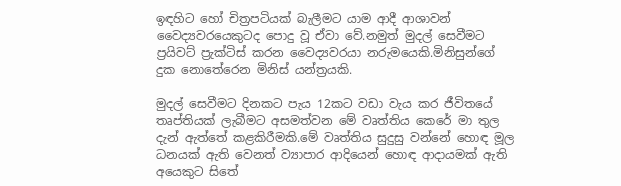ඉඳහිට හෝ චිත්‍රපටියක් බැලීමට යාම ආදී ආශාවන් වෛද්‍යවරයෙකුටද පොදු වූ ඒවා වේ.නමුත් මුදල් සෙවීමට ප්‍රයිවට් ප්‍රැක්ටිස් කරන වෛද්‍යවරයා නරුමයෙකි.මිනිසුන්ගේ දුක නොතේරෙන මිනිස් යන්ත්‍රයකි.

මුදල් සෙවීමට දිනකට පැය 12කට වඩා වැය කර ජීවිතයේ තෘප්තියක් ලැබීමට අසමත්වන මේ වෘත්තිය කෙරේ මා තුල දැන් ඇත්තේ කළකිරීමකි.මේ වෘත්තිය සුදුසු වන්නේ හොඳ මූල ධනයක් ඇති වෙනත් ව්‍යාපාර ආදියෙන් හොඳ ආදායමක් ඇති අයෙකුට සිතේ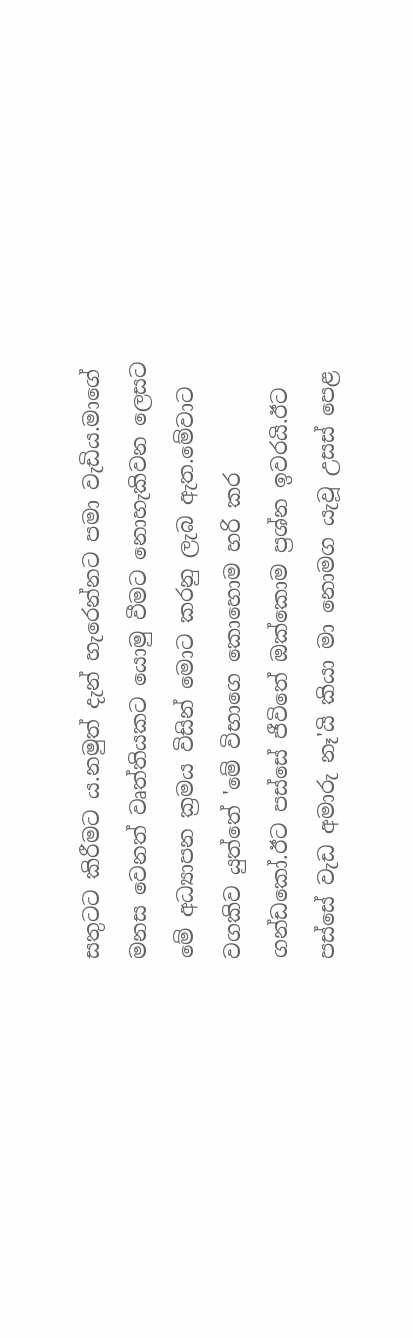සතුටට කිරීමට ය.නමුත් දැන් හැරෙන්නට පමා වැඩිය.මාගේ මනස වෙනත් වෘත්තියකට යොමු වීමට නොහැකිවන ලෙසට මේ අධ්‍යාපන ක්‍රමය විසින් මොට කරනු ලැබ ඇත.මේවාට වගකිව යුත්තේ 'මේ විභාගෙ කොහොම හරි කර ගන්ඩකෝ.ඊට පස්සේ ජීවිතේ ඔක්කොම ප්‍රශ්න ඉවරයි.ඊට පස්සේ වැඩ අමාරු නෑ'යි කියා මා නොමග යැවූ උසස් පෙළ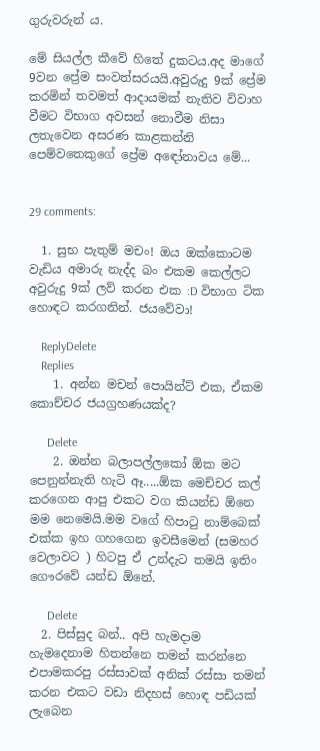ගුරුවරුන් ය.

මේ සියල්ල කීවේ හිතේ දුකටය.අද මාගේ 9වන ප්‍රේම සංවත්සරයයි.අවුරුදු 9ක් ප්‍රේම කරමින් තවමත් ආදායමක් නැතිව විවාහ වීමට විභාග අවසන් නොවීම නිසා ලතැවෙන අසරණ කාළකන්නි පෙම්වතෙකුගේ ප්‍රේම අඳෝනාවය මේ...


29 comments:

  1. සුභ පැතුම් මචං! ඔය ඔක්කොටම වැඩිය අමාරු නැද්ද බං එකම කෙල්ලට අවුරුදු 9ක් ලව් කරන එක :D විභාග ටික හොඳට කරගනින්. ජයවේවා!

    ReplyDelete
    Replies
    1. අන්න මචන් පොයින්ට් එක, ඒකම කොච්චර ජයග්‍රහණයක්ද?

      Delete
    2. ඔන්න බලාපල්ලකෝ ඕක මට පෙනුන්නැති හැටි ඈ.....ඕක මෙච්චර කල් කරගෙන ආපු එකට වග කියන්ඩ ඕනෙ මම නෙමෙයි.මම වගේ හිපාටු නාම්බෙක් එක්ක ඉහ ගහගෙන ඉවසීමෙන් (සමහර වෙලාවට ) හිටපු ඒ උන්දැට තමයි ඉතිං ගෞරවේ යන්ඩ ඕනේ.

      Delete
  2. පිස්සුද බන්.. අපි හැමදාම හැමදෙනාම හිතන්නෙ තමන් කරන්නෙ එපාමකරපු රස්සාවක් අනික් රස්සා තමන් කරන එකට වඩා නිදහස් හොඳ පඩියක් ලැබෙන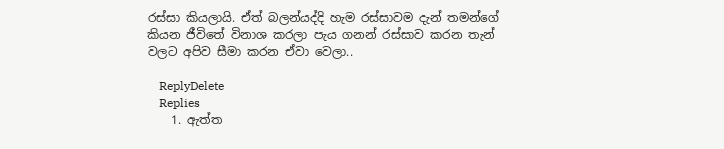රස්සා කියලායි. ඒත් බලන්යද්දි හැම රස්සාවම දැන් තමන්ගේ කියන ජීවිතේ විනාශ කරලා පැය ගනන් රස්සාව කරන තැන් වලට අපිව සීමා කරන ඒවා වෙලා..

    ReplyDelete
    Replies
    1. ඇත්ත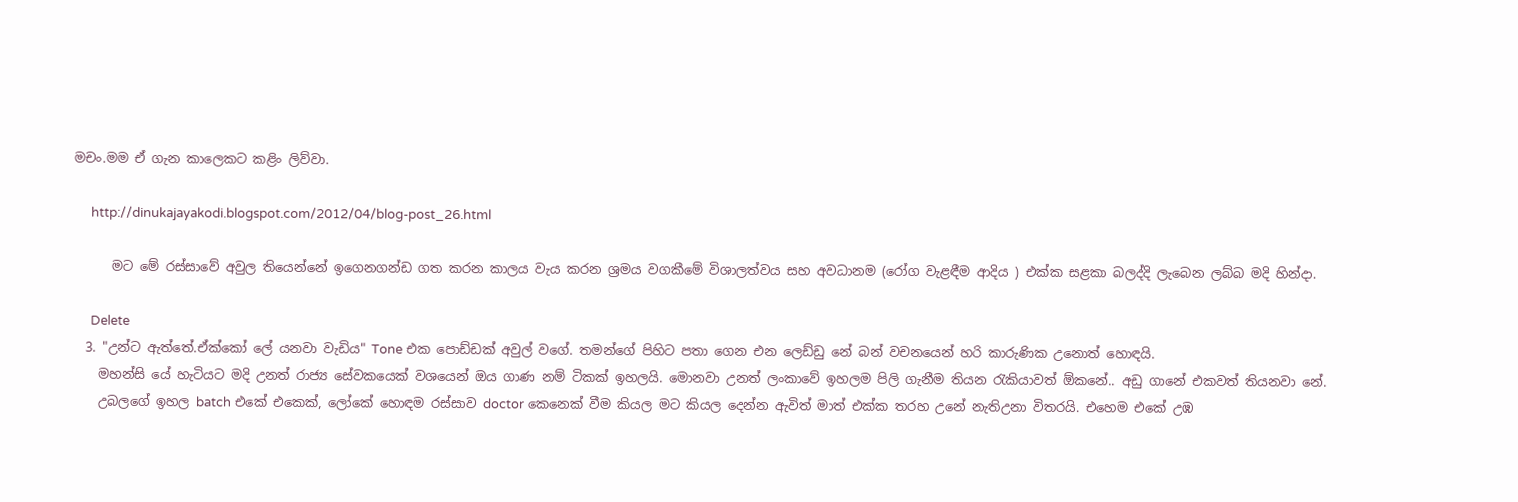මචං.මම ඒ ගැන කාලෙකට කළිං ලිව්වා.

      http://dinukajayakodi.blogspot.com/2012/04/blog-post_26.html

      මට මේ රස්සාවේ අවුල තියෙන්නේ ඉගෙනගන්ඩ ගත කරන කාලය වැය කරන ශ්‍රමය වගකීමේ විශාලත්වය සහ අවධානම (රෝග වැළඳීම ආදිය ) එක්ක සළකා බලද්දි ලැබෙන ලබ්බ මදි හින්දා.

      Delete
  3. "උන්ට ඇත්තේ.ඒක්කෝ ලේ යනවා වැඩිය" Tone එක පොඩ්ඩක් අවුල් වගේ. තමන්ගේ පිහිට පතා ගෙන එන ලෙඩ්ඩු නේ බන් වචනයෙන් හරි කාරුණික උනොත් හොඳයි.
    මහන්සි යේ හැටියට මදි උනත් රාජ්‍ය සේවකයෙක් වශයෙන් ඔය ගාණ නම් ටිකක් ඉහලයි. මොනවා උනත් ලංකාවේ ඉහලම පිලි ගැනීම තියන රැකියාවත් ඕකනේ.. අඩු ගානේ එකවත් තියනවා නේ.
    උබලගේ ඉහල batch එකේ එකෙක්, ලෝකේ හොඳම රස්සාව doctor කෙනෙක් වීම කියල මට කියල දෙන්න ඇවිත් මාත් එක්ක තරහ උනේ නැතිඋනා විතරයි. එහෙම එකේ උඹ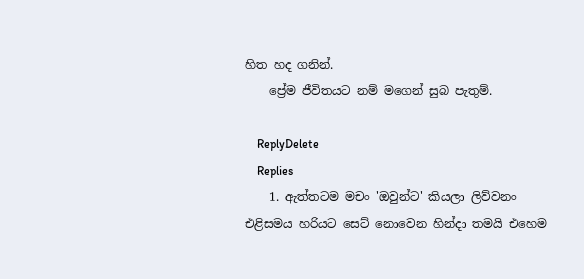හිත හද ගනින්.
    ප්‍රේම ජීවිතයට නම් මගෙන් සුබ පැතුම්.

    ReplyDelete
    Replies
    1. ඇත්තටම මචං 'ඔවුන්ට' කියලා ලිව්වනං එළිසමය හරියට සෙට් නොවෙන හින්දා තමයි එහෙම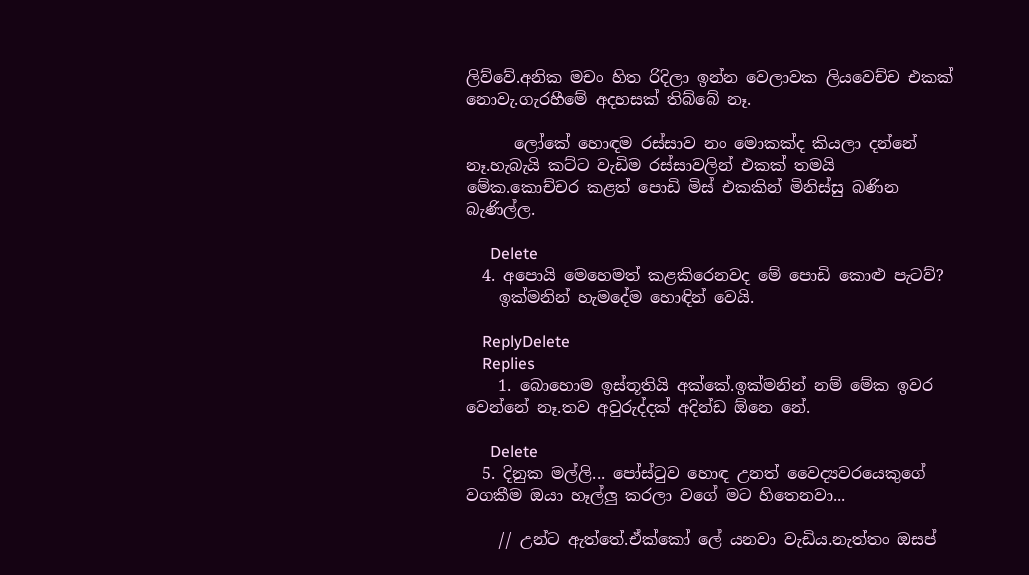ලිව්වේ.අනික මචං හිත රිදිලා ඉන්න වෙලාවක ලියවෙච්ච එකක් නොවැ.ගැරහීමේ අදහසක් තිබ්බේ නෑ.

      ලෝකේ හොඳම රස්සාව නං මොකක්ද කියලා දන්නේ නෑ.හැබැයි කට්ට වැඩිම රස්සාවලින් එකක් තමයි මේක.කොච්චර කළත් පොඩි මිස් එකකින් මිනිස්සු බණින බැණිල්ල.

      Delete
  4. අපොයි මෙහෙමත් කළකිරෙනවද මේ පොඩි කොළු පැටව්?
    ඉක්මනින් හැමදේම හොඳින් වෙයි.

    ReplyDelete
    Replies
    1. බොහොම ඉස්තූතියි අක්කේ.ඉක්මනින් නම් මේක ඉවර වෙන්නේ නෑ.තව අවුරුද්දක් අදින්ඩ ඕනෙ නේ.

      Delete
  5. දිනුක මල්ලි... පෝස්ටුව හොඳ උනත් වෛද්‍යවරයෙකුගේ වගකීම ඔයා හෑල්ලු කරලා වගේ මට හිතෙනවා...

    // උන්ට ඇත්තේ.ඒක්කෝ ලේ යනවා වැඩිය.නැත්තං ඔසප්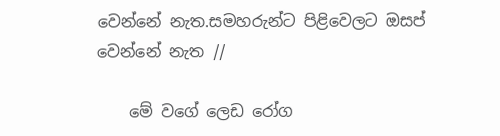වෙන්නේ නැත.සමහරුන්ට පිළිවෙලට ඔසප් වෙන්නේ නැත //

    මේ වගේ ලෙඩ රෝග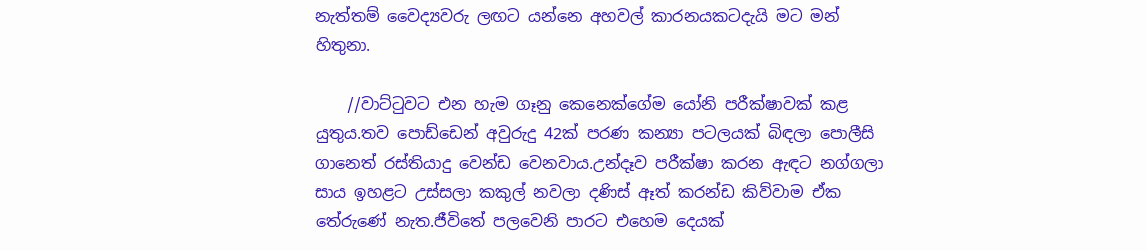නැත්තම් වෛද්‍යවරු ලඟට යන්නෙ අහවල් කාරනයකටදැයි මට මන් හිතුනා.

    //වාට්ටුවට එන හැම ගෑනු කෙනෙක්ගේම යෝනි පරීක්ෂාවක් කළ යුතුය.තව පොඩ්ඩෙන් අවුරුදු 42ක් පරණ කන්‍යා පටලයක් බිඳලා පොලීසි ගානෙත් රස්තියාදු වෙන්ඩ වෙනවාය.උන්දෑව පරීක්ෂා කරන ඇඳට නග්ගලා සාය ඉහළට උස්සලා කකුල් නවලා දණිස් ඈත් කරන්ඩ කිව්වාම ඒක තේරුණේ නැත.ජීවිතේ පලවෙනි පාරට එහෙම දෙයක්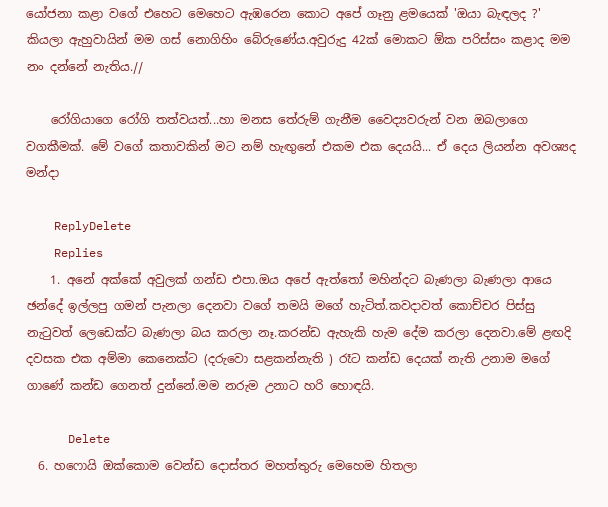යෝජනා කළා වගේ එහෙට මෙහෙට ඇඹරෙන කොට අපේ ගෑනු ළමයෙක් 'ඔයා බැඳලද ?' කියලා ඇහුවායින් මම ගස් නොගිහිං බේරුණේය.අවුරුදු 42ක් මොකට ඕක පරිස්සං කළාද මම නං දන්නේ නැතිය.//

    රෝගියාගෙ රෝගි තත්වයත්...හා මනස තේරුම් ගැනීම වෛද්‍යවරුන් වන ඔබලාගෙ වගකීමක්. මේ වගේ කතාවකින් මට නම් හැඟුනේ එකම එක දෙයයි... ඒ දෙය ලියන්න අවශ්‍යද මන්දා

    ReplyDelete
    Replies
    1. අනේ අක්කේ අවුලක් ගන්ඩ එපා.ඔය අපේ ඇත්තෝ මහින්දට බැණලා බැණලා ආයෙ ඡන්දේ ඉල්ලපු ගමන් පැනලා දෙනවා වගේ තමයි මගේ හැටිත්.කවදාවත් කොච්චර පිස්සු නැටුවත් ලෙඩෙක්ට බැණලා බය කරලා නෑ.කරන්ඩ ඇහැකි හැම දේම කරලා දෙනවා.මේ ළඟදි දවසක එක අම්මා කෙනෙක්ට (දරුවො සළකන්නැති ) රෑට කන්ඩ දෙයක් නැති උනාම මගේ ගාණේ කන්ඩ ගෙනත් දුන්නේ.මම නරුම උනාට හරි හොඳයි.

      Delete
  6. හෆොයි ඔක්කොම වෙන්ඩ දොස්තර මහත්තුරු මෙහෙම හිතලා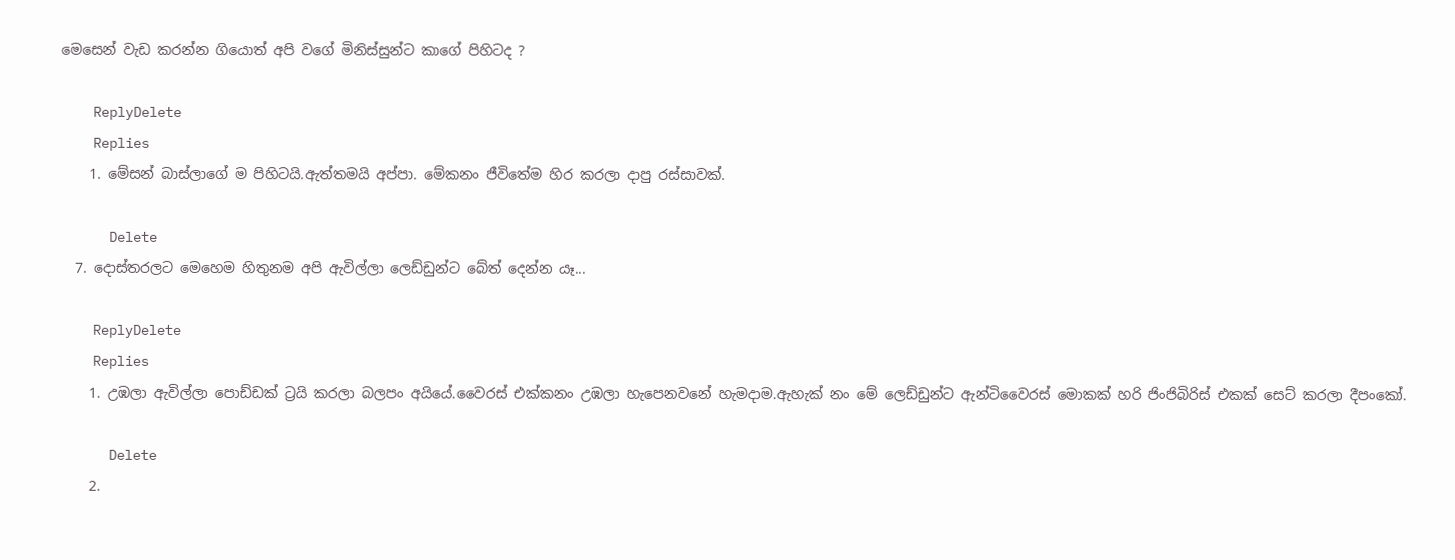මෙසෙන් වැඩ කරන්න ගියොත් අපි වගේ මිනිස්සුන්ට කාගේ පිහිටද ?

    ReplyDelete
    Replies
    1. මේසන් බාස්ලාගේ ම පිහිටයි.ඇත්තමයි අප්පා. මේකනං ජීවිතේම හිර කරලා දාපු රස්සාවක්.

      Delete
  7. දොස්තරලට මෙහෙම හිතුනම අපි ඇවිල්ලා ලෙඩ්ඩුන්ට බේත් දෙන්න යෑ...

    ReplyDelete
    Replies
    1. උඹලා ඇවිල්ලා පොඩ්ඩක් ට්‍රයි කරලා බලපං අයියේ.වෛරස් එක්කනං උඹලා හැපෙනවනේ හැමදාම.ඇහැක් නං මේ ලෙඩ්ඩුන්ට ඇන්ටිවෛරස් මොකක් හරි ජිංජිබිරිස් එකක් සෙට් කරලා දීපංකෝ.

      Delete
    2.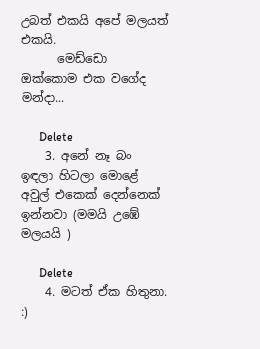උබත් එකයි අපේ මලයත් එකයි.
      මෙඩ්ඩො ඔක්කොම එක වගේද මන්දා...

      Delete
    3. අනේ නෑ බං ඉඳලා හිටලා මොළේ අවුල් එකෙක් දෙන්නෙක් ඉන්නවා (මමයි උඹේ මලයයි )

      Delete
    4. මටත් ඒක හිතුනා. :)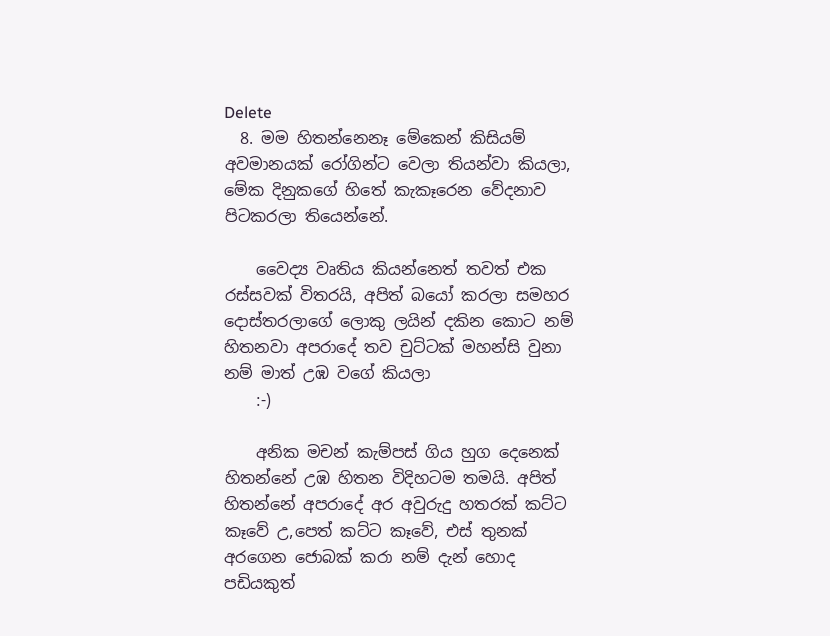Delete
  8. මම හිතන්නෙනෑ මේකෙන් කිසියම් අවමානයක් රෝගින්ට වෙලා තියන්වා කියලා, මේක දිනුකගේ හිතේ කැකෑරෙන වේදනාව පිටකරලා තියෙන්නේ.

    වෛද්‍ය වෘතිය කියන්නෙත් තවත් එක රස්සවක් විතරයි, අපිත් බයෝ කරලා සමහර දොස්තරලාගේ ලොකු ලයින් දකින කොට නම් හිතනවා අපරාදේ තව චුට්ටක් මහන්සි වුනා නම් මාත් උඹ වගේ කියලා
    :-)

    අනික මචන් කැම්පස් ගිය හුග දෙනෙක් හිතන්නේ උඹ හිතන විදිහටම තමයි. අපිත් හිතන්නේ අපරාදේ අර අවුරුදු හතරක් කට්ට කෑවේ උ,පෙත් කට්ට කෑවේ, එස් තුනක් අරගෙන ජොබක් කරා නම් දැන් හොද පඩියකුත්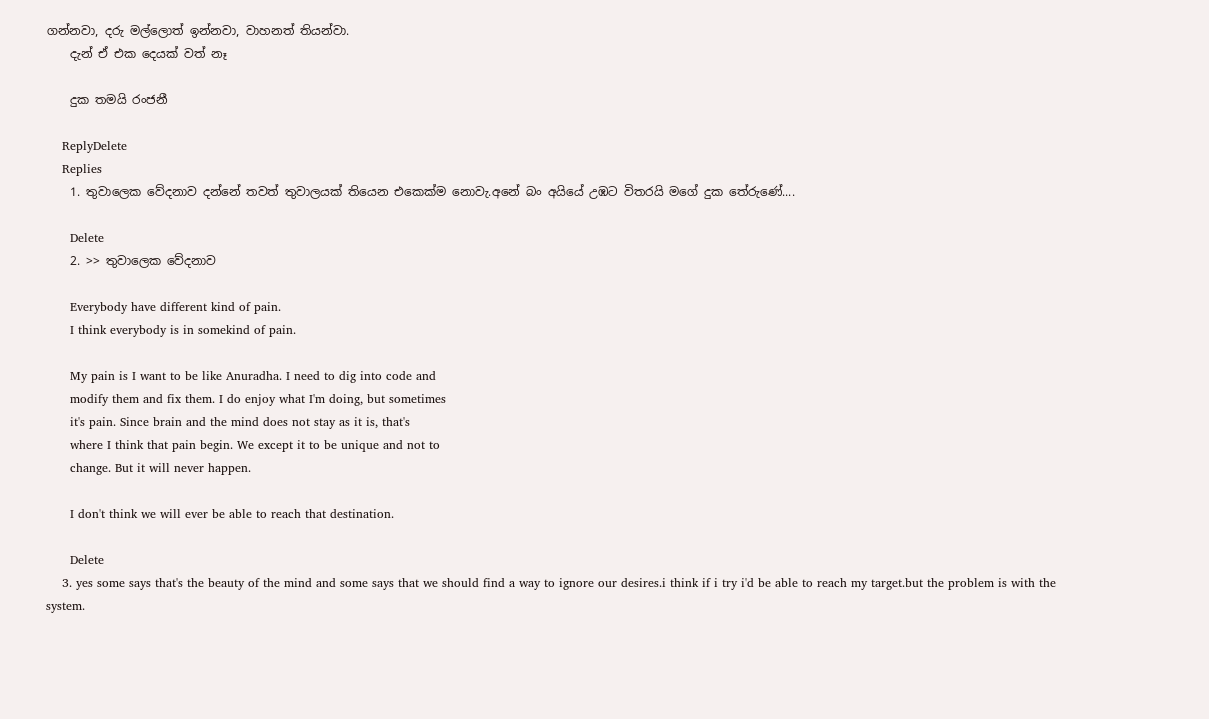ගන්නවා, දරු මල්ලොත් ඉන්නවා, වාහනත් තියන්වා.
    දැන් ඒ එක දෙයක් වත් නෑ

    දුක තමයි රංජනී

    ReplyDelete
    Replies
    1. තුවාලෙක වේදනාව දන්නේ තවත් තුවාලයක් තියෙන එකෙක්ම නොවැ.අනේ බං අයියේ උඹට විතරයි මගේ දුක තේරුණේ....

      Delete
    2. >> තුවාලෙක වේදනාව

      Everybody have different kind of pain.
      I think everybody is in somekind of pain.

      My pain is I want to be like Anuradha. I need to dig into code and
      modify them and fix them. I do enjoy what I'm doing, but sometimes
      it's pain. Since brain and the mind does not stay as it is, that's
      where I think that pain begin. We except it to be unique and not to
      change. But it will never happen.

      I don't think we will ever be able to reach that destination.

      Delete
    3. yes some says that's the beauty of the mind and some says that we should find a way to ignore our desires.i think if i try i'd be able to reach my target.but the problem is with the system.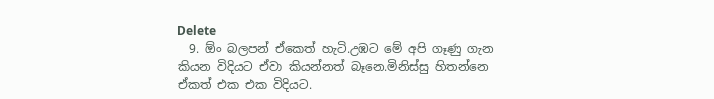Delete
  9. ඕං බලපන් ඒකෙත් හැටි.උඹට මේ අපි ගෑණු ගැන කියන විදියට ඒවා කියන්නත් බෑනෙ.මිනිස්සු හිතන්නෙ ඒකත් එක එක විදියට.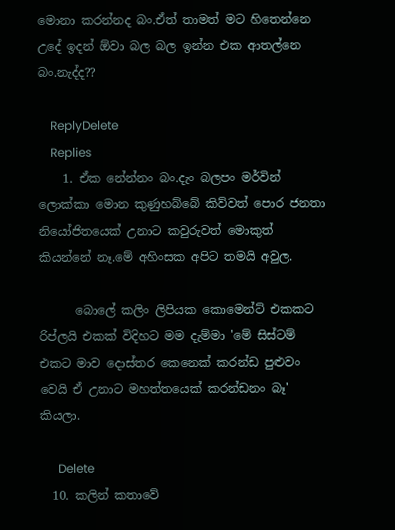මොනා කරන්නද බං.ඒත් තාමත් මට හිතෙන්නෙ උදේ ඉදන් ඕවා බල බල ඉන්න එක ආතල්නෙ බං.නැද්ද??

    ReplyDelete
    Replies
    1. ඒක නේන්නං බං.දැං බලපං මර්වින් ලොක්කා මොන කුණුහබ්බේ කිව්වත් පොර ජනතා නියෝජිතයෙක් උනාට කවුරුවත් මොකුත් කියන්නේ නෑ.මේ අහිංසක අපිට තමයි අවුල.

      බොලේ කලිං ලිපියක කොමෙන්ට් එකකට රිප්ලයි එකක් විදිහට මම දැම්මා 'මේ සිස්ටම් එකට මාව දොස්තර කෙනෙක් කරන්ඩ පුළුවං වෙයි ඒ උනාට මහත්තයෙක් කරන්ඩනං බෑ' කියලා.

      Delete
  10. කලින් කතාවේ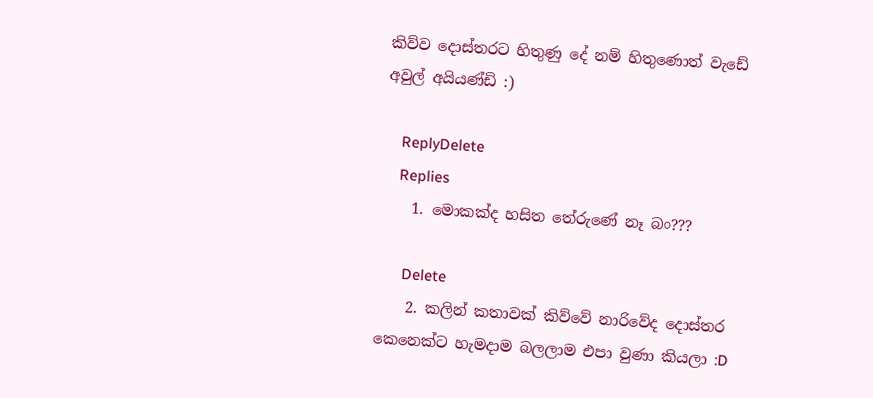කිව්ව දොස්තරට හිතුණු දේ නම් හිතුණොත් වැඩේ අවුල් අයියණ්ඩි :)

    ReplyDelete
    Replies
    1. මොකක්ද හසිත තේරුණේ නෑ බං???

      Delete
    2. කලින් කතාවක් කිව්වේ නාරිවේද දොස්තර කෙනෙක්ට හැමදාම බලලාම එපා වුණා කියලා :D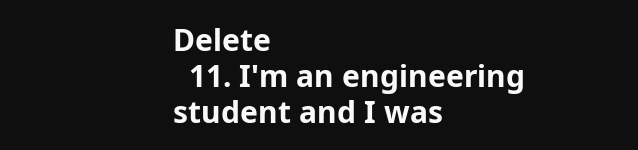Delete
  11. I'm an engineering student and I was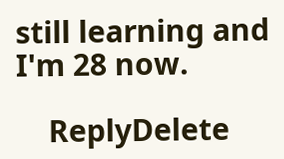still learning and I'm 28 now.

    ReplyDelete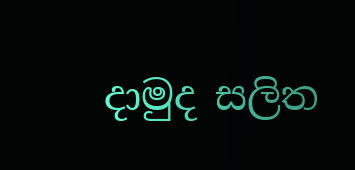දාමුද සලිත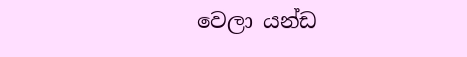වෙලා යන්ඩ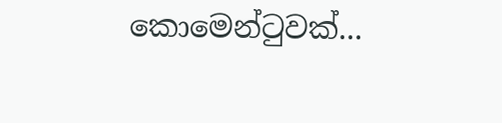කොමෙන්ටුවක්...